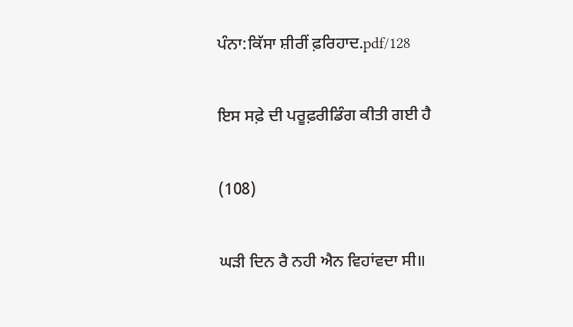ਪੰਨਾ:ਕਿੱਸਾ ਸ਼ੀਰੀਂ ਫ਼ਰਿਹਾਦ.pdf/128

ਇਸ ਸਫ਼ੇ ਦੀ ਪਰੂਫ਼ਰੀਡਿੰਗ ਕੀਤੀ ਗਈ ਹੈ

(108)

ਘੜੀ ਦਿਨ ਰੈ ਨਹੀ ਐਨ ਵਿਹਾਂਵਦਾ ਸੀ॥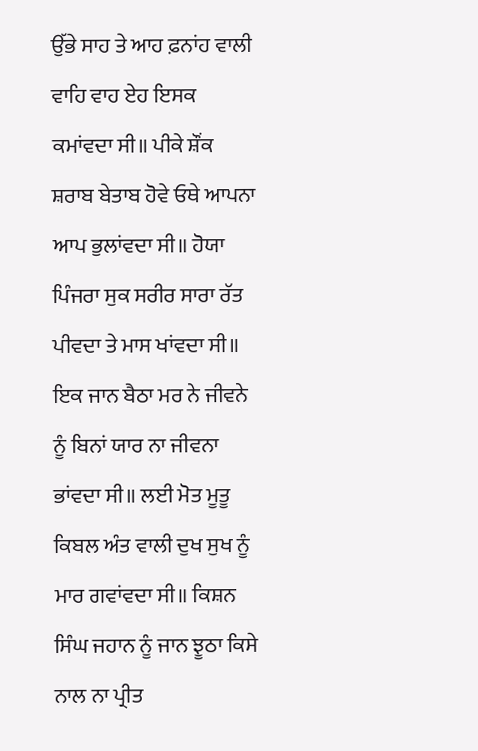ਉੱਭੇ ਸਾਹ ਤੇ ਆਹ ਫ਼ਨਾਂਹ ਵਾਲੀ ਵਾਹਿ ਵਾਹ ਏਹ ਇਸਕ ਕਮਾਂਵਦਾ ਸੀ॥ ਪੀਕੇ ਸ਼ੌਂਕ ਸ਼ਰਾਬ ਬੇਤਾਬ ਹੋਵੇ ਓਥੇ ਆਪਨਾ ਆਪ ਭੁਲਾਂਵਦਾ ਸੀ॥ ਹੋਯਾ ਪਿੰਜਰਾ ਸੁਕ ਸਰੀਰ ਸਾਰਾ ਰੱਤ ਪੀਵਦਾ ਤੇ ਮਾਸ ਖਾਂਵਦਾ ਸੀ॥ ਇਕ ਜਾਨ ਬੈਠਾ ਮਰ ਨੇ ਜੀਵਨੇ ਨੂੰ ਬਿਨਾਂ ਯਾਰ ਨਾ ਜੀਵਨਾ ਭਾਂਵਦਾ ਸੀ॥ ਲਈ ਮੋਤ ਮੂਤੂ ਕਿਬਲ ਅੰਤ ਵਾਲੀ ਦੁਖ ਸੁਖ ਨੂੰ ਮਾਰ ਗਵਾਂਵਦਾ ਸੀ॥ ਕਿਸ਼ਨ ਸਿੰਘ ਜਹਾਨ ਨੂੰ ਜਾਨ ਝੂਠਾ ਕਿਸੇ ਨਾਲ ਨਾ ਪ੍ਰੀਤ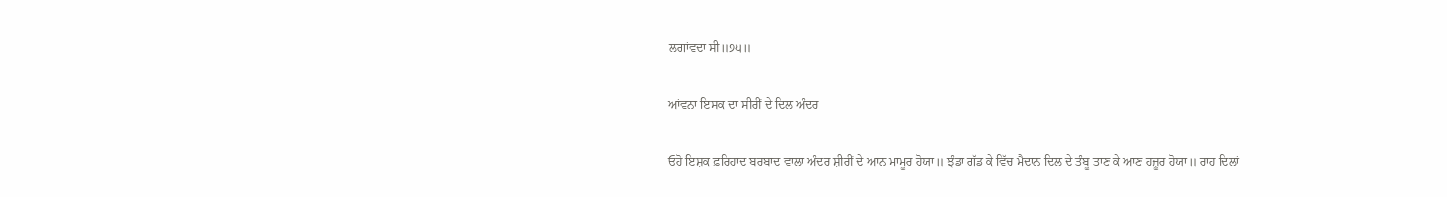ਲਗਾਂਵਦਾ ਸੀ॥੭੫॥

ਆਂਵਨਾ ਇਸਕ ਦਾ ਸੀਰੀਂ ਦੇ ਦਿਲ ਅੰਦਰ

ਓਹੋ ਇਸ਼ਕ ਫ਼ਰਿਹਾਦ ਬਰਬਾਦ ਵਾਲਾ ਅੰਦਰ ਸ਼ੀਰੀਂ ਦੇ ਆਨ ਮਾਮੂਰ ਹੋਯਾ॥ ਝੰਡਾ ਗੱਡ ਕੇ ਵਿੱਚ ਮੈਦਾਨ ਦਿਲ ਦੇ ਤੰਬੂ ਤਾਣ ਕੇ ਆਣ ਹਜ਼ੂਰ ਹੋਯਾ॥ ਰਾਹ ਦਿਲਾਂ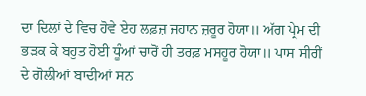ਦਾ ਦਿਲਾਂ ਦੇ ਵਿਚ ਹੋਵੇ ਏਹ ਲਫ਼ਜ਼ ਜਹਾਨ ਜ਼ਰੂਰ ਹੋਯਾ॥ ਅੱਗ ਪ੍ਰੇਮ ਦੀ ਭੜਕ ਕੇ ਬਹੁਤ ਹੋਈ ਧੂੰਆਂ ਚਾਰੋਂ ਹੀ ਤਰਫ਼ ਮਸਹੂਰ ਹੋਯਾ॥ ਪਾਸ ਸੀਰੀਂ ਦੇ ਗੋਲੀਆਂ ਬਾਦੀਆਂ ਸਨ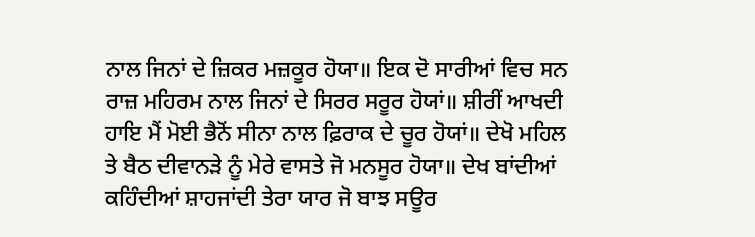ਨਾਲ ਜਿਨਾਂ ਦੇ ਜ਼ਿਕਰ ਮਜ਼ਕੂਰ ਹੋਯਾ॥ ਇਕ ਦੋ ਸਾਰੀਆਂ ਵਿਚ ਸਨ ਰਾਜ਼ ਮਹਿਰਮ ਨਾਲ ਜਿਨਾਂ ਦੇ ਸਿਰਰ ਸਰੂਰ ਹੋਯਾਂ॥ ਸ਼ੀਰੀਂ ਆਖਦੀ ਹਾਇ ਮੈਂ ਮੋਈ ਭੈਨੋਂ ਸੀਨਾ ਨਾਲ ਫ਼ਿਰਾਕ ਦੇ ਚੂਰ ਹੋਯਾਂ॥ ਦੇਖੋ ਮਹਿਲ ਤੇ ਬੈਠ ਦੀਵਾਨੜੇ ਨੂੰ ਮੇਰੇ ਵਾਸਤੇ ਜੋ ਮਨਸੂਰ ਹੋਯਾ॥ ਦੇਖ ਬਾਂਦੀਆਂ ਕਹਿੰਦੀਆਂ ਸ਼ਾਹਜਾਂਦੀ ਤੇਰਾ ਯਾਰ ਜੋ ਬਾਝ ਸਊਰ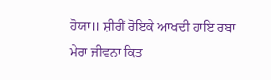ਹੋਯਾ॥ ਸ਼ੀਰੀਂ ਰੋਇਕੇ ਆਖਦੀ ਹਾਇ ਰਬਾ ਮੇਰਾ ਜੀਵਨਾ ਕਿਤ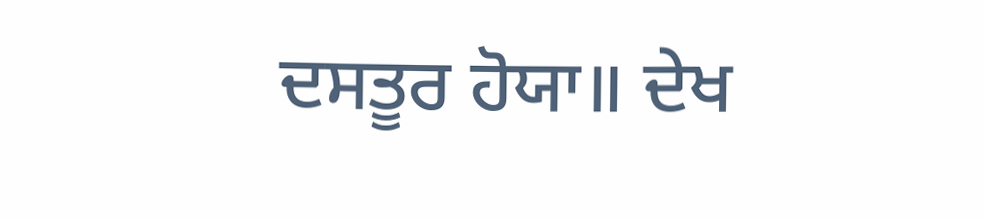ਦਸਤੂਰ ਹੋਯਾ॥ ਦੇਖ